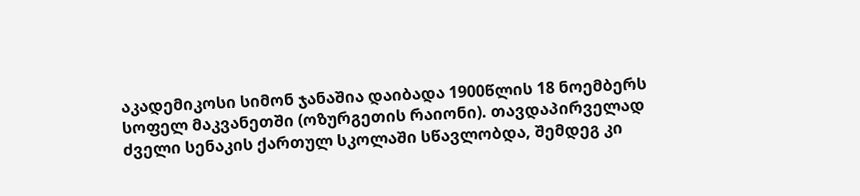აკადემიკოსი სიმონ ჯანაშია დაიბადა 1900წლის 18 ნოემბერს სოფელ მაკვანეთში (ოზურგეთის რაიონი). თავდაპირველად ძველი სენაკის ქართულ სკოლაში სწავლობდა, შემდეგ კი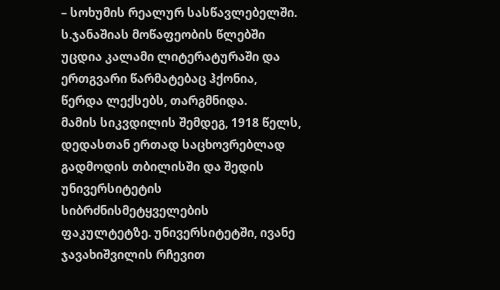– სოხუმის რეალურ სასწავლებელში.
ს.ჯანაშიას მოწაფეობის წლებში უცდია კალამი ლიტერატურაში და ერთგვარი წარმატებაც ჰქონია, წერდა ლექსებს, თარგმნიდა.
მამის სიკვდილის შემდეგ, 1918 წელს, დედასთან ერთად საცხოვრებლად გადმოდის თბილისში და შედის უნივერსიტეტის სიბრძნისმეტყველების ფაკულტეტზე. უნივერსიტეტში, ივანე ჯავახიშვილის რჩევით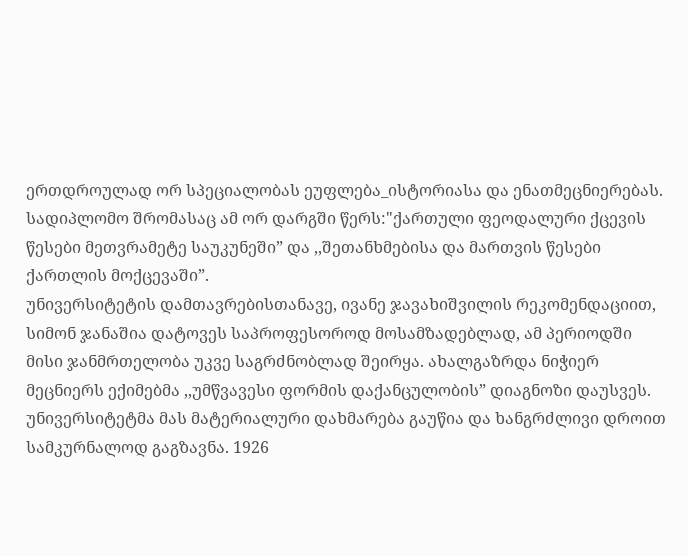ერთდროულად ორ სპეციალობას ეუფლება_ისტორიასა და ენათმეცნიერებას. სადიპლომო შრომასაც ამ ორ დარგში წერს:"ქართული ფეოდალური ქცევის წესები მეთვრამეტე საუკუნეში” და ,,შეთანხმებისა და მართვის წესები ქართლის მოქცევაში”.
უნივერსიტეტის დამთავრებისთანავე, ივანე ჯავახიშვილის რეკომენდაციით, სიმონ ჯანაშია დატოვეს საპროფესოროდ მოსამზადებლად, ამ პერიოდში მისი ჯანმრთელობა უკვე საგრძნობლად შეირყა. ახალგაზრდა ნიჭიერ მეცნიერს ექიმებმა ,,უმწვავესი ფორმის დაქანცულობის” დიაგნოზი დაუსვეს. უნივერსიტეტმა მას მატერიალური დახმარება გაუწია და ხანგრძლივი დროით სამკურნალოდ გაგზავნა. 1926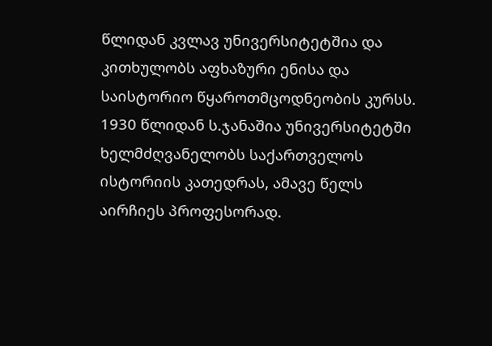წლიდან კვლავ უნივერსიტეტშია და კითხულობს აფხაზური ენისა და საისტორიო წყაროთმცოდნეობის კურსს. 1930 წლიდან ს.ჯანაშია უნივერსიტეტში ხელმძღვანელობს საქართველოს ისტორიის კათედრას, ამავე წელს აირჩიეს პროფესორად.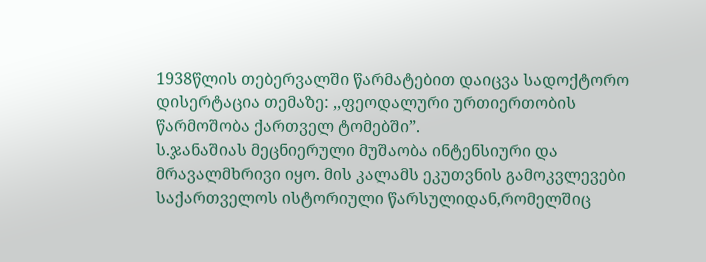1938წლის თებერვალში წარმატებით დაიცვა სადოქტორო დისერტაცია თემაზე: ,,ფეოდალური ურთიერთობის წარმოშობა ქართველ ტომებში”.
ს.ჯანაშიას მეცნიერული მუშაობა ინტენსიური და მრავალმხრივი იყო. მის კალამს ეკუთვნის გამოკვლევები საქართველოს ისტორიული წარსულიდან,რომელშიც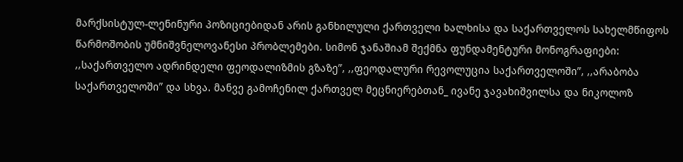მარქსისტულ-ლენინური პოზიციებიდან არის განხილული ქართველი ხალხისა და საქართველოს სახელმწიფოს წარმოშობის უმნიშვნელოვანესი პრობლემები. სიმონ ჯანაშიამ შექმნა ფუნდამენტური მონოგრაფიები: ,,საქართველო ადრინდელი ფეოდალიზმის გზაზე”, ,,ფეოდალური რევოლუცია საქართველოში”, ,,არაბობა საქართველოში” და სხვა. მანვე გამოჩენილ ქართველ მეცნიერებთან_ ივანე ჯავახიშვილსა და ნიკოლოზ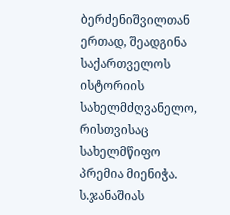ბერძენიშვილთან ერთად, შეადგინა საქართველოს ისტორიის სახელმძღვანელო, რისთვისაც სახელმწიფო პრემია მიენიჭა.
ს.ჯანაშიას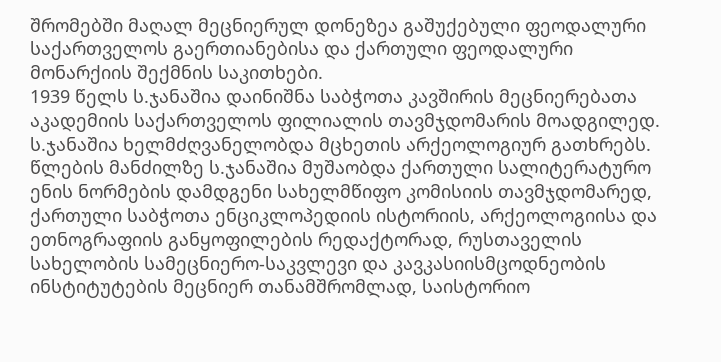შრომებში მაღალ მეცნიერულ დონეზეა გაშუქებული ფეოდალური საქართველოს გაერთიანებისა და ქართული ფეოდალური მონარქიის შექმნის საკითხები.
1939 წელს ს.ჯანაშია დაინიშნა საბჭოთა კავშირის მეცნიერებათა აკადემიის საქართველოს ფილიალის თავმჯდომარის მოადგილედ. ს.ჯანაშია ხელმძღვანელობდა მცხეთის არქეოლოგიურ გათხრებს.
წლების მანძილზე ს.ჯანაშია მუშაობდა ქართული სალიტერატურო ენის ნორმების დამდგენი სახელმწიფო კომისიის თავმჯდომარედ, ქართული საბჭოთა ენციკლოპედიის ისტორიის, არქეოლოგიისა და ეთნოგრაფიის განყოფილების რედაქტორად, რუსთაველის სახელობის სამეცნიერო-საკვლევი და კავკასიისმცოდნეობის ინსტიტუტების მეცნიერ თანამშრომლად, საისტორიო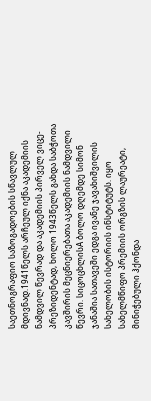საეთნოგრაფიო საზოგადოების სწავლულ მდივნად.1941წელს არჩეულ იქნა აკადემიის ნამდვილ წევრად და აკადემიის პირველ ვიცე-პრეზიდენტად, ხოლო 1943წელს გახდა საბჭოთა კავშირის მეცნიერებათა აკადემიის ნამდვილი წევრი. სიცოცხლისA ბოლო დღემდე სიმონ ჯანაშია სათავეში ედგა ივანე ჯავახიშვილის სახელობის ისტორიის ინსტიტუტს. იყო სახელმწიფო პრემიის ორგზის ლაურეატი, მინიჭებული ჰქონდა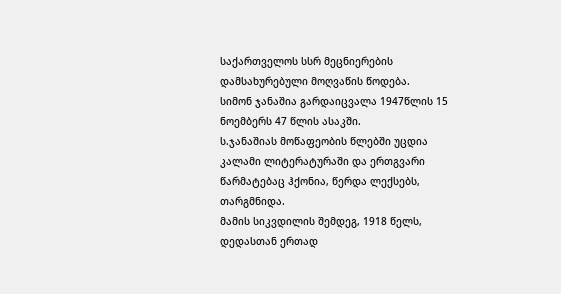საქართველოს სსრ მეცნიერების დამსახურებული მოღვაწის წოდება.
სიმონ ჯანაშია გარდაიცვალა 1947წლის 15 ნოემბერს 47 წლის ასაკში.
ს.ჯანაშიას მოწაფეობის წლებში უცდია კალამი ლიტერატურაში და ერთგვარი წარმატებაც ჰქონია, წერდა ლექსებს, თარგმნიდა.
მამის სიკვდილის შემდეგ, 1918 წელს, დედასთან ერთად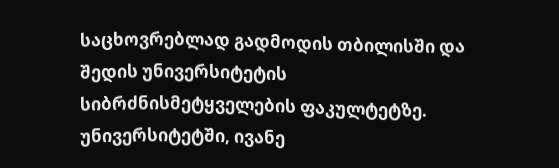საცხოვრებლად გადმოდის თბილისში და შედის უნივერსიტეტის სიბრძნისმეტყველების ფაკულტეტზე. უნივერსიტეტში, ივანე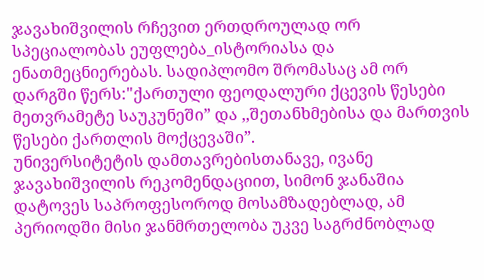ჯავახიშვილის რჩევით ერთდროულად ორ სპეციალობას ეუფლება_ისტორიასა და ენათმეცნიერებას. სადიპლომო შრომასაც ამ ორ დარგში წერს:"ქართული ფეოდალური ქცევის წესები მეთვრამეტე საუკუნეში” და ,,შეთანხმებისა და მართვის წესები ქართლის მოქცევაში”.
უნივერსიტეტის დამთავრებისთანავე, ივანე ჯავახიშვილის რეკომენდაციით, სიმონ ჯანაშია დატოვეს საპროფესოროდ მოსამზადებლად, ამ პერიოდში მისი ჯანმრთელობა უკვე საგრძნობლად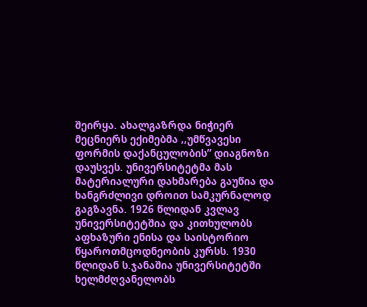შეირყა. ახალგაზრდა ნიჭიერ მეცნიერს ექიმებმა ,,უმწვავესი ფორმის დაქანცულობის” დიაგნოზი დაუსვეს. უნივერსიტეტმა მას მატერიალური დახმარება გაუწია და ხანგრძლივი დროით სამკურნალოდ გაგზავნა. 1926 წლიდან კვლავ უნივერსიტეტშია და კითხულობს აფხაზური ენისა და საისტორიო წყაროთმცოდნეობის კურსს. 1930 წლიდან ს.ჯანაშია უნივერსიტეტში ხელმძღვანელობს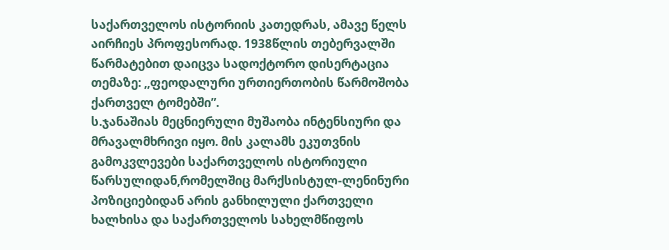საქართველოს ისტორიის კათედრას, ამავე წელს აირჩიეს პროფესორად. 1938წლის თებერვალში წარმატებით დაიცვა სადოქტორო დისერტაცია თემაზე: ,,ფეოდალური ურთიერთობის წარმოშობა ქართველ ტომებში”.
ს.ჯანაშიას მეცნიერული მუშაობა ინტენსიური და მრავალმხრივი იყო. მის კალამს ეკუთვნის გამოკვლევები საქართველოს ისტორიული წარსულიდან,რომელშიც მარქსისტულ-ლენინური პოზიციებიდან არის განხილული ქართველი ხალხისა და საქართველოს სახელმწიფოს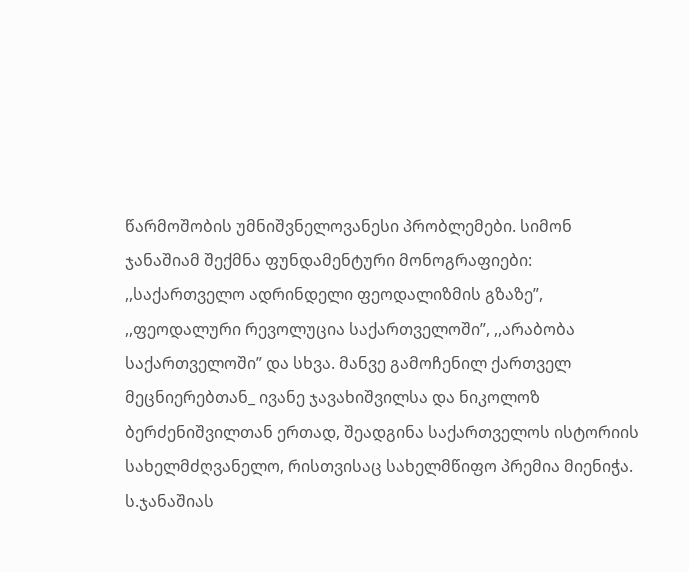წარმოშობის უმნიშვნელოვანესი პრობლემები. სიმონ ჯანაშიამ შექმნა ფუნდამენტური მონოგრაფიები: ,,საქართველო ადრინდელი ფეოდალიზმის გზაზე”, ,,ფეოდალური რევოლუცია საქართველოში”, ,,არაბობა საქართველოში” და სხვა. მანვე გამოჩენილ ქართველ მეცნიერებთან_ ივანე ჯავახიშვილსა და ნიკოლოზ ბერძენიშვილთან ერთად, შეადგინა საქართველოს ისტორიის სახელმძღვანელო, რისთვისაც სახელმწიფო პრემია მიენიჭა.
ს.ჯანაშიას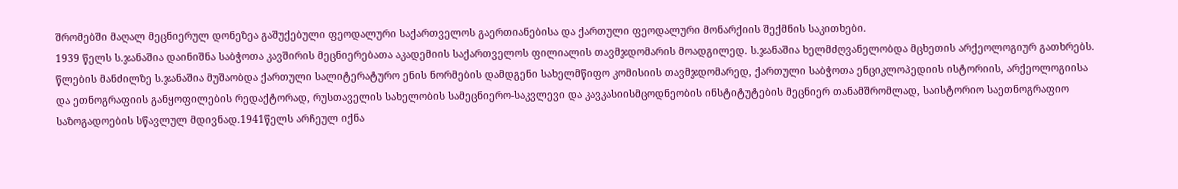შრომებში მაღალ მეცნიერულ დონეზეა გაშუქებული ფეოდალური საქართველოს გაერთიანებისა და ქართული ფეოდალური მონარქიის შექმნის საკითხები.
1939 წელს ს.ჯანაშია დაინიშნა საბჭოთა კავშირის მეცნიერებათა აკადემიის საქართველოს ფილიალის თავმჯდომარის მოადგილედ. ს.ჯანაშია ხელმძღვანელობდა მცხეთის არქეოლოგიურ გათხრებს.
წლების მანძილზე ს.ჯანაშია მუშაობდა ქართული სალიტერატურო ენის ნორმების დამდგენი სახელმწიფო კომისიის თავმჯდომარედ, ქართული საბჭოთა ენციკლოპედიის ისტორიის, არქეოლოგიისა და ეთნოგრაფიის განყოფილების რედაქტორად, რუსთაველის სახელობის სამეცნიერო-საკვლევი და კავკასიისმცოდნეობის ინსტიტუტების მეცნიერ თანამშრომლად, საისტორიო საეთნოგრაფიო საზოგადოების სწავლულ მდივნად.1941წელს არჩეულ იქნა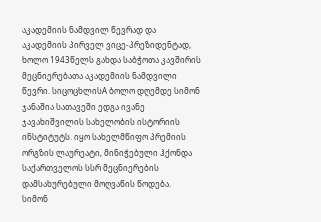აკადემიის ნამდვილ წევრად და აკადემიის პირველ ვიცე-პრეზიდენტად, ხოლო 1943წელს გახდა საბჭოთა კავშირის მეცნიერებათა აკადემიის ნამდვილი წევრი. სიცოცხლისA ბოლო დღემდე სიმონ ჯანაშია სათავეში ედგა ივანე ჯავახიშვილის სახელობის ისტორიის ინსტიტუტს. იყო სახელმწიფო პრემიის ორგზის ლაურეატი, მინიჭებული ჰქონდა საქართველოს სსრ მეცნიერების დამსახურებული მოღვაწის წოდება.
სიმონ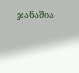ჯანაშია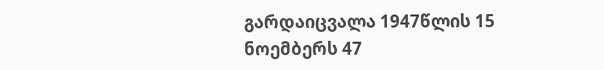გარდაიცვალა 1947წლის 15 ნოემბერს 47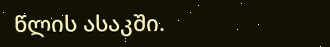წლის ასაკში.